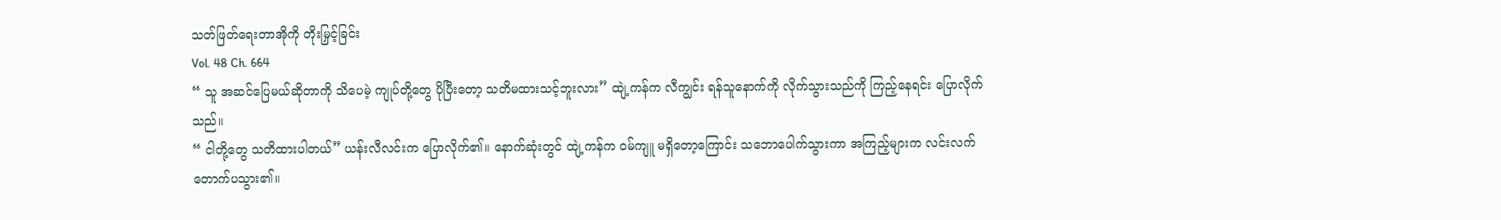သတ်ဖြတ်ရေးတာအိုကို တိုးမြှင့်ခြင်း
Vol. 48 Ch. 664
“ သူ အဆင်ပြေမယ်ဆိုတာကို သိပေမဲ့ ကျုပ်တို့တွေ ပိုပြီးတော့ သတိမထားသင့်ဘူးလား” ထျဲ့ကန်က လီကျွင်း ရန်သူနောက်ကို လိုက်သွားသည်ကို ကြည့်နေရင်း ပြောလိုက်သည်။
“ ငါတို့တွေ သတိထားပါတယ်” ယန်းလီလင်းက ပြောလိုက်၏။ နောက်ဆုံးတွင် ထျဲ့ကန်က ဝမ်ကျူ မရှိတော့ကြောင်း သဘောပေါက်သွားကာ အကြည့်များက လင်းလက်တောက်ပသွား၏။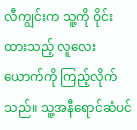လီကျွင်းက သူ့ကို ဝိုင်းထားသည့် လူလေးယောက်ကို ကြည့်လိုက်သည်။ သူ့အနီရောင်ဆံပင်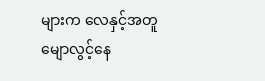များက လေနှင့်အတူ မျောလွင့်နေ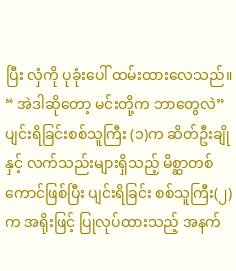ပြီး လှံကို ပုခုံးပေါ် ထမ်းထားလေသည်။
“ အဲဒါဆိုတော့ မင်းတို့က ဘာတွေလဲ”
ပျင်းရိခြင်းစစ်သူကြီး (၁)က ဆိတ်ဦးချိုနှင့် လက်သည်းများရှိသည့် မိစ္ဆာတစ်ကောင်ဖြစ်ပြီး ပျင်းရိခြင်း စစ်သူကြီး(၂)က အရိုးဖြင့် ပြုလုပ်ထားသည့် အနက်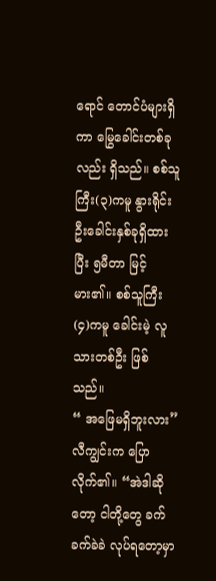ရောင် တောင်ပံများရှိကာ မြွေခေါင်းတစ်ခုလည်း ရှိသည်။ စစ်သူကြီး(၃)ကမူ နွားရိုင်းဦးခေါင်းနှစ်ခုရှိထားပြီး ၅မီတာ မြင့်မား၏။ စစ်သူကြီး (၄)ကမူ ခေါင်းမဲ့ လူသားတစ်ဦး ဖြစ်သည်။
“ အဖြေမရှိဘူးလား” လီကျွင်းက ပြောလိုက်၏။ “အဲဒါဆိုတော့ ငါတို့တွေ ခက်ခက်ခဲခဲ လုပ်ရတော့မှာ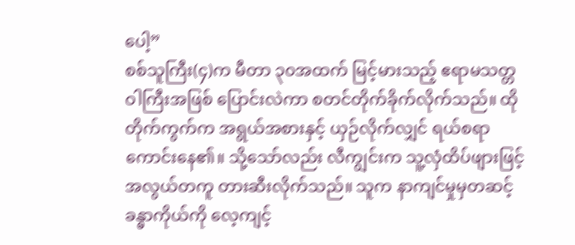ပေါ့”
စစ်သူကြီး(၄)က မီတာ ၃၀အထက် မြင့်မားသည့် ဧရာမသတ္တဝါကြီးအဖြစ် ပြောင်းလဲကာ စတင်တိုက်ခိုက်လိုက်သည်။ ထိုတိုက်ကွက်က အရွယ်အစားနှင့် ယှဉ်လိုက်လျှင် ရယ်စရာကောင်းနေ၏။ သို့သော်လည်း လီကျွင်းက သူ့လှံထိပ်ဖျားဖြင့် အလွယ်တကူ တားဆီးလိုက်သည်။ သူက နာကျင်မှုမှတဆင့် ခန္ဓာကိုယ်ကို လေ့ကျင့်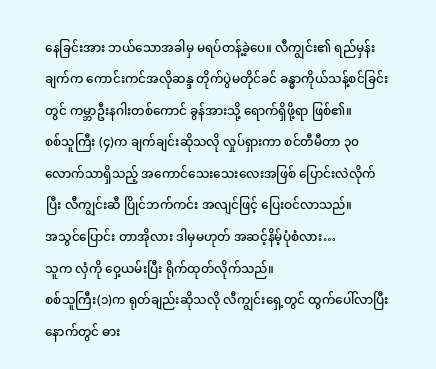နေခြင်းအား ဘယ်သောအခါမှ မရပ်တန့်ခဲ့ပေ။ လီကျွင်း၏ ရည်မှန်းချက်က ကောင်းကင်အလိုဆန္ဒ တိုက်ပွဲမတိုင်ခင် ခန္ဓာကိုယ်သန့်စင်ခြင်းတွင် ကမ္ဘာဦးနဂါးတစ်ကောင် ခွန်အားသို့ ရောက်ရှိဖို့ရာ ဖြစ်၏။
စစ်သူကြီး (၄)က ချက်ချင်းဆိုသလို လှုပ်ရှားကာ စင်တီမီတာ ၃၀ လောက်သာရှိသည့် အကောင်သေးသေးလေးအဖြစ် ပြောင်းလဲလိုက်ပြီး လီကျွင်းဆီ ပြိုင်ဘက်ကင်း အလျင်ဖြင့် ပြေးဝင်လာသည်။
အသွင်ပြောင်း တာအိုလား ဒါမှမဟုတ် အဆင့်နိမ့်ပုံစံလား…
သူက လှံကို ဝှေ့ယမ်းပြီး ရိုက်ထုတ်လိုက်သည်။
စစ်သူကြီး(၁)က ရုတ်ချည်းဆိုသလို လီကျွင်းရှေ့တွင် ထွက်ပေါ်လာပြီးနောက်တွင် ဓား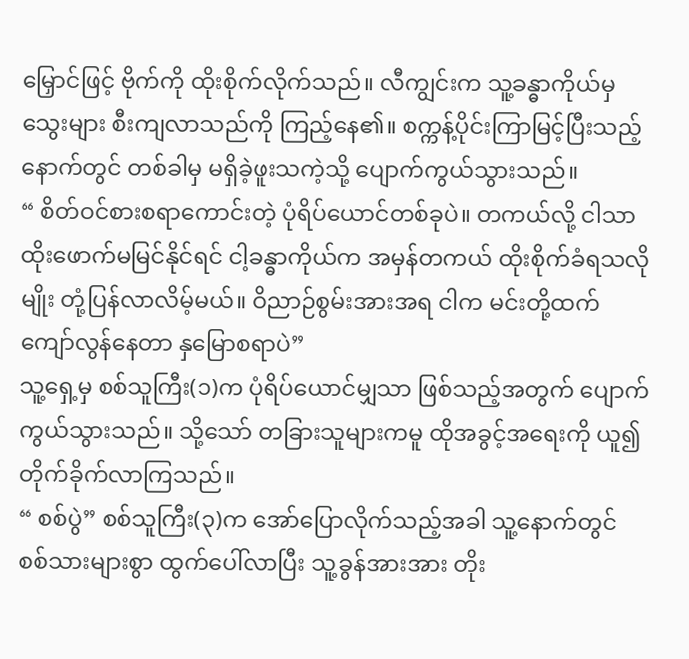မြှောင်ဖြင့် ဗိုက်ကို ထိုးစိုက်လိုက်သည်။ လီကျွင်းက သူ့ခန္ဓာကိုယ်မှ သွေးများ စီးကျလာသည်ကို ကြည့်နေ၏။ စက္ကန့်ပိုင်းကြာမြင့်ပြီးသည့်နောက်တွင် တစ်ခါမှ မရှိခဲ့ဖူးသကဲ့သို့ ပျောက်ကွယ်သွားသည်။
“ စိတ်ဝင်စားစရာကောင်းတဲ့ ပုံရိပ်ယောင်တစ်ခုပဲ။ တကယ်လို့ ငါသာ ထိုးဖောက်မမြင်နိုင်ရင် ငါ့ခန္ဓာကိုယ်က အမှန်တကယ် ထိုးစိုက်ခံရသလိုမျိုး တုံ့ပြန်လာလိမ့်မယ်။ ဝိညာဉ်စွမ်းအားအရ ငါက မင်းတို့ထက် ကျော်လွန်နေတာ နှမြောစရာပဲ”
သူ့ရှေ့မှ စစ်သူကြီး(၁)က ပုံရိပ်ယောင်မျှသာ ဖြစ်သည့်အတွက် ပျောက်ကွယ်သွားသည်။ သို့သော် တခြားသူများကမူ ထိုအခွင့်အရေးကို ယူ၍ တိုက်ခိုက်လာကြသည်။
“ စစ်ပွဲ” စစ်သူကြီး(၃)က အော်ပြောလိုက်သည့်အခါ သူ့နောက်တွင် စစ်သားများစွာ ထွက်ပေါ်လာပြီး သူ့ခွန်အားအား တိုး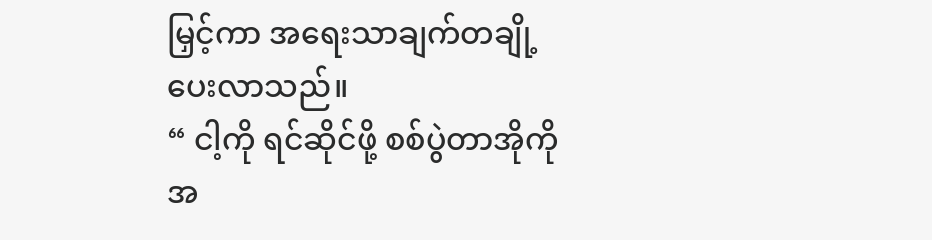မြှင့်ကာ အရေးသာချက်တချို့ ပေးလာသည်။
“ ငါ့ကို ရင်ဆိုင်ဖို့ စစ်ပွဲတာအိုကို အ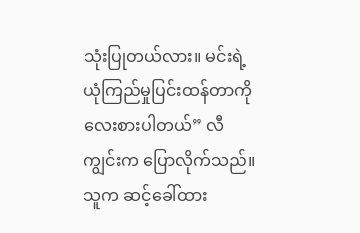သုံးပြုတယ်လား။ မင်းရဲ့ ယုံကြည်မှုပြင်းထန်တာကို လေးစားပါတယ်” လီကျွင်းက ပြောလိုက်သည်။ သူက ဆင့်ခေါ်ထား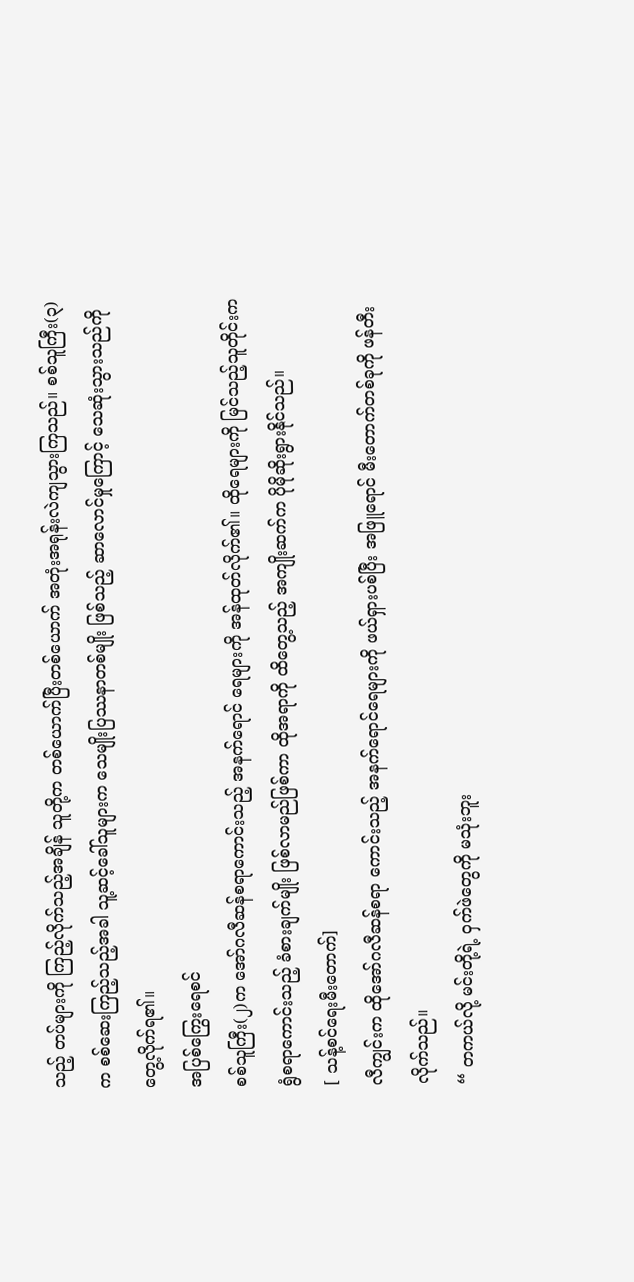သည့် တပ်များကို ကြည့်လိုက်သည့်အချိန် သူတို့က တစ်ယောက်ပြီးတစ်ယောက် အတုံးအရုန်းလဲကျသွားကြသည်။ စစ်သူကြီး(၃)က စစ်ဆေးကြည့်သည့်အခါ သူ့ဆင့်ခေါ်သူများက သေမျိုးပြဿနာတစ်မျိုး ဖြစ်သည့် ဆာလောင်မှုကြောင့် သေဆုံးသွားသည်ကို တွေ့လိုက်ရ၏။
အပြစ်ကြွေးရေစင်
စစ်သူကြီး(၂)က အော်ဂလီဆန်စရာကောင်းသည့် အနက်ရောင် ရေများကို အန်ထုတ်လိုက်၏။ ထိုရေများကို မြင်သည့်သူတိုင်းက ရွံစရာကောင်းသည့် ခံစားချက်မျိုး ဖြစ်လာမည်ဖြစ်ကာ ထိုအရာကို ထိတွေ့သည့် အကျိုးဆက်က ပိုမိုဆိုးရွားနိုင်သည်။
[ သန့်စင်ရေးမီးတောက်]
လီကျွင်းက ထိုအော်ဂလီဆန်စရာ ကောင်းသည့် အနက်ရောင်ရေများကို ဖယ်ရှားပစ်ပြီး အဖြူရောင် မီးတောက်တစ်ခုကို ဖန်တီးလိုက်သည်။
“ တကယ်လို့ မင်းတို့ရဲ့ ဝှက်ဖဲတွေကို မသုံးဘူး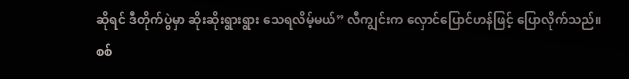ဆိုရင် ဒီတိုက်ပွဲမှာ ဆိုးဆိုးရွားရွား သေရလိမ့်မယ်” လီကျွင်းက လှောင်ပြောင်ဟန်ဖြင့် ပြောလိုက်သည်။ စစ်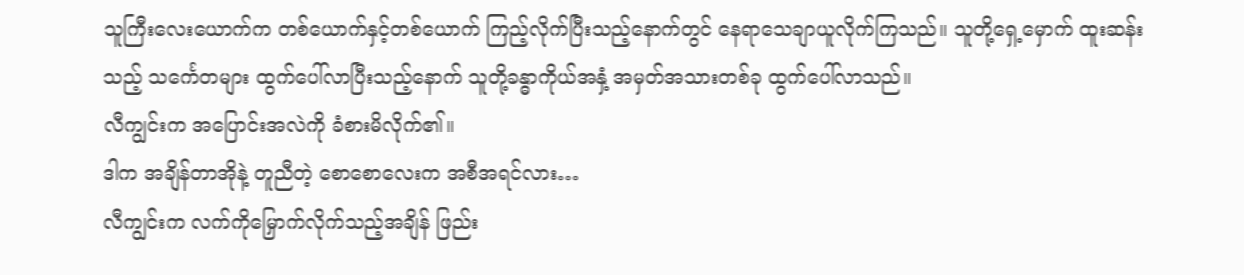သူကြီးလေးယောက်က တစ်ယောက်နှင့်တစ်ယောက် ကြည့်လိုက်ပြီးသည့်နောက်တွင် နေရာသေချာယူလိုက်ကြသည်။ သူတို့ရှေ့မှောက် ထူးဆန်းသည့် သင်္ကေတများ ထွက်ပေါ်လာပြီးသည့်နောက် သူတို့ခန္ဓာကိုယ်အနှံ့ အမှတ်အသားတစ်ခု ထွက်ပေါ်လာသည်။
လီကျွင်းက အပြောင်းအလဲကို ခံစားမိလိုက်၏။
ဒါက အချိန်တာအိုနဲ့ တူညီတဲ့ စောစောလေးက အစီအရင်လား…
လီကျွင်းက လက်ကိုမြှောက်လိုက်သည့်အချိန် ဖြည်း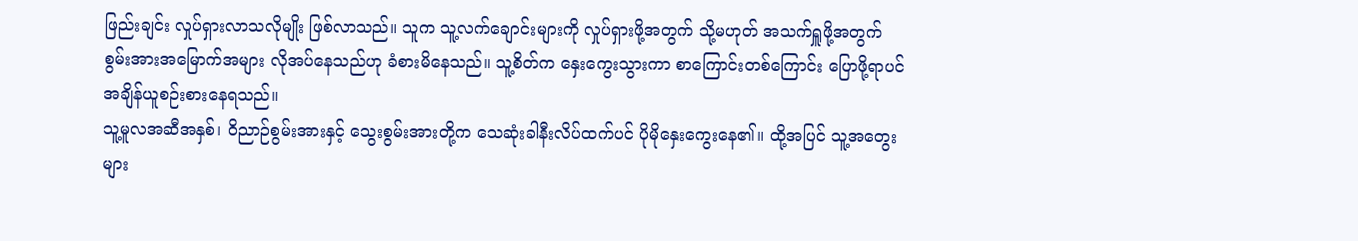ဖြည်းချင်း လှုပ်ရှားလာသလိုမျိုး ဖြစ်လာသည်။ သူက သူ့လက်ချောင်းများကို လှုပ်ရှားဖို့အတွက် သို့မဟုတ် အသက်ရှူဖို့အတွက် စွမ်းအားအမြောက်အများ လိုအပ်နေသည်ဟု ခံစားမိနေသည်။ သူ့စိတ်က နှေးကွေးသွားကာ စာကြောင်းတစ်ကြောင်း ပြောဖို့ရာပင် အချိန်ယူစဉ်းစားနေရသည်။
သူ့မူလအဆီအနှစ်၊ ဝိညာဉ်စွမ်းအားနှင့် သွေးစွမ်းအားတို့က သေဆုံးခါနီးလိပ်ထက်ပင် ပိုမိုနှေးကွေးနေ၏။ ထို့အပြင် သူ့အတွေးများ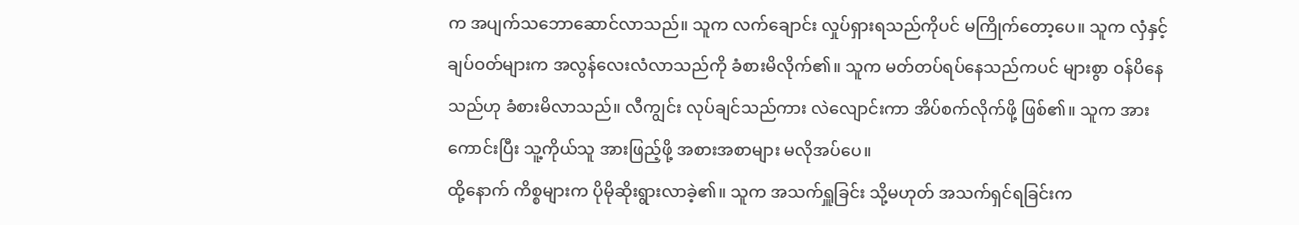က အပျက်သဘောဆောင်လာသည်။ သူက လက်ချောင်း လှုပ်ရှားရသည်ကိုပင် မကြိုက်တော့ပေ။ သူက လှံနှင့် ချပ်ဝတ်များက အလွန်လေးလံလာသည်ကို ခံစားမိလိုက်၏။ သူက မတ်တပ်ရပ်နေသည်ကပင် များစွာ ဝန်ပိနေသည်ဟု ခံစားမိလာသည်။ လီကျွင်း လုပ်ချင်သည်ကား လဲလျောင်းကာ အိပ်စက်လိုက်ဖို့ ဖြစ်၏။ သူက အားကောင်းပြီး သူ့ကိုယ်သူ အားဖြည့်ဖို့ အစားအစာများ မလိုအပ်ပေ။
ထို့နောက် ကိစ္စများက ပိုမိုဆိုးရွားလာခဲ့၏။ သူက အသက်ရှူခြင်း သို့မဟုတ် အသက်ရှင်ရခြင်းက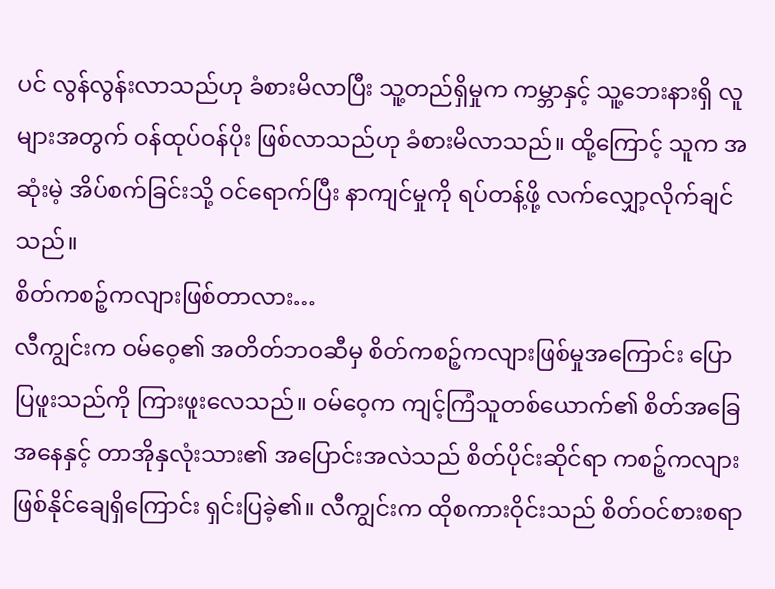ပင် လွန်လွန်းလာသည်ဟု ခံစားမိလာပြီး သူ့တည်ရှိမှုက ကမ္ဘာနှင့် သူ့ဘေးနားရှိ လူများအတွက် ဝန်ထုပ်ဝန်ပိုး ဖြစ်လာသည်ဟု ခံစားမိလာသည်။ ထို့ကြောင့် သူက အဆုံးမဲ့ အိပ်စက်ခြင်းသို့ ဝင်ရောက်ပြီး နာကျင်မှုကို ရပ်တန့်ဖို့ လက်လျှော့လိုက်ချင်သည်။
စိတ်ကစဉ့်ကလျားဖြစ်တာလား…
လီကျွင်းက ဝမ်ဝေ့၏ အတိတ်ဘဝဆီမှ စိတ်ကစဉ့်ကလျားဖြစ်မှုအကြောင်း ပြောပြဖူးသည်ကို ကြားဖူးလေသည်။ ဝမ်ဝေ့က ကျင့်ကြံသူတစ်ယောက်၏ စိတ်အခြေအနေနှင့် တာအိုနှလုံးသား၏ အပြောင်းအလဲသည် စိတ်ပိုင်းဆိုင်ရာ ကစဉ့်ကလျား ဖြစ်နိုင်ချေရှိကြောင်း ရှင်းပြခဲ့၏။ လီကျွင်းက ထိုစကားဝိုင်းသည် စိတ်ဝင်စားစရာ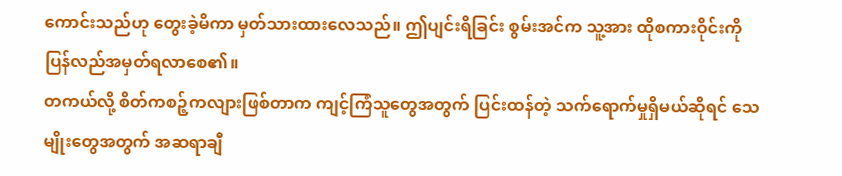ကောင်းသည်ဟု တွေးခဲ့မိကာ မှတ်သားထားလေသည်။ ဤပျင်းရိခြင်း စွမ်းအင်က သူ့အား ထိုစကားဝိုင်းကို ပြန်လည်အမှတ်ရလာစေ၏။
တကယ်လို့ စိတ်ကစဉ့်ကလျားဖြစ်တာက ကျင့်ကြံသူတွေအတွက် ပြင်းထန်တဲ့ သက်ရောက်မှုရှိမယ်ဆိုရင် သေမျိုးတွေအတွက် အဆရာချီ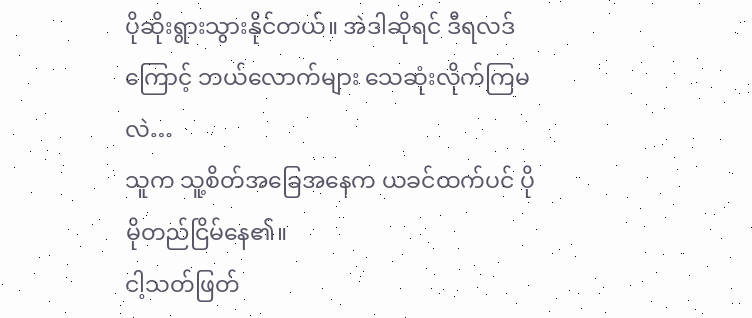ပိုဆိုးရွားသွားနိုင်တယ်။ အဲဒါဆိုရင် ဒီရလဒ်ကြောင့် ဘယ်လောက်များ သေဆုံးလိုက်ကြမလဲ…
သူက သူ့စိတ်အခြေအနေက ယခင်ထက်ပင် ပိုမိုတည်ငြိမ်နေ၏။
ငါ့သတ်ဖြတ်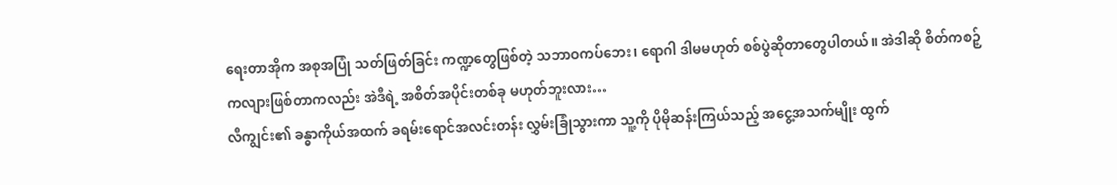ရေးတာအိုက အစုအပြုံ သတ်ဖြတ်ခြင်း ကဏ္ဍတွေဖြစ်တဲ့ သဘာဝကပ်ဘေး၊ ရောဂါ ဒါမမဟုတ် စစ်ပွဲဆိုတာတွေပါတယ်။ အဲဒါဆို စိတ်ကစဉ့်ကလျားဖြစ်တာကလည်း အဲဒီရဲ့ အစိတ်အပိုင်းတစ်ခု မဟုတ်ဘူးလား…
လီကျွင်း၏ ခန္ဓာကိုယ်အထက် ခရမ်းရောင်အလင်းတန်း လွှမ်းခြုံသွားကာ သူ့ကို ပိုမိုဆန်းကြယ်သည့် အငွေ့အသက်မျိုး ထွက်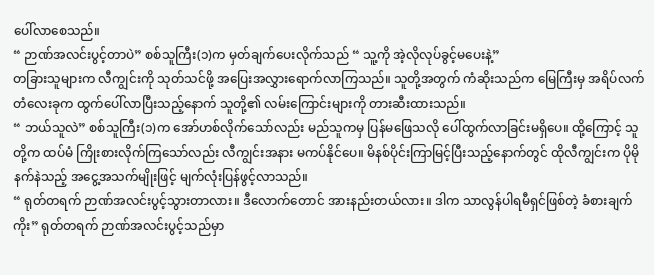ပေါ်လာစေသည်။
“ ဉာဏ်အလင်းပွင့်တာပဲ” စစ်သူကြီး(၁)က မှတ်ချက်ပေးလိုက်သည် “ သူ့ကို အဲ့လိုလုပ်ခွင့်မပေးနဲ့”
တခြားသူများက လီကျွင်းကို သုတ်သင်ဖို့ အပြေးအလွှားရောက်လာကြသည်။ သူတို့အတွက် ကံဆိုးသည်က မြေကြီးမှ အရိပ်လက်တံလေးခုက ထွက်ပေါ်လာပြီးသည့်နောက် သူတို့၏ လမ်းကြောင်းများကို တားဆီးထားသည်။
“ ဘယ်သူလဲ” စစ်သူကြီး(၁)က အော်ဟစ်လိုက်သော်လည်း မည်သူကမှ ပြန်မဖြေသလို ပေါ်ထွက်လာခြင်းမရှိပေ။ ထို့ကြောင့် သူတို့က ထပ်မံ ကြိုးစားလိုက်ကြသော်လည်း လီကျွင်းအနား မကပ်နိုင်ပေ။ မိနစ်ပိုင်းကြာမြင့်ပြီးသည့်နောက်တွင် ထိုလီကျွင်းက ပိုမိုနက်နဲသည့် အငွေ့အသက်မျိုးဖြင့် မျက်လုံးပြန်ဖွင့်လာသည်။
“ ရုတ်တရက် ဉာဏ်အလင်းပွင့်သွားတာလား။ ဒီလောက်တောင် အားနည်းတယ်လား။ ဒါက သာလွန်ပါရမီရှင်ဖြစ်တဲ့ ခံစားချက်ကိုး” ရုတ်တရက် ဉာဏ်အလင်းပွင့်သည်မှာ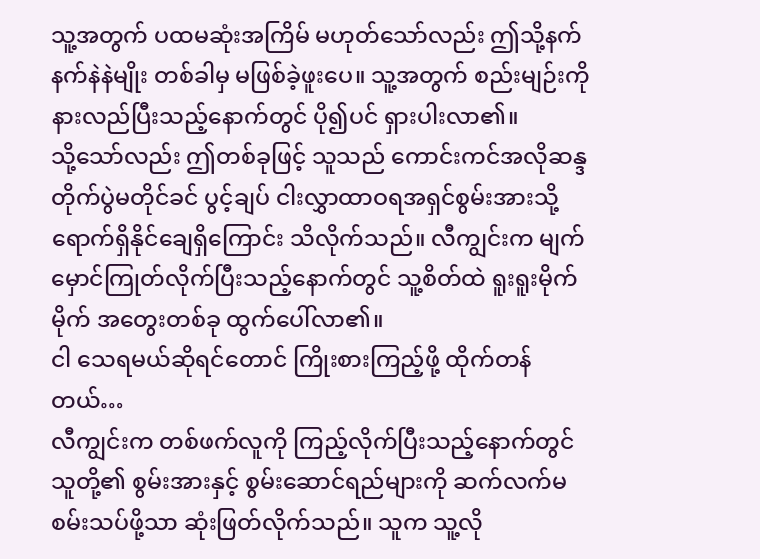သူ့အတွက် ပထမဆုံးအကြိမ် မဟုတ်သော်လည်း ဤသို့နက်နက်နဲနဲမျိုး တစ်ခါမှ မဖြစ်ခဲ့ဖူးပေ။ သူ့အတွက် စည်းမျဉ်းကို နားလည်ပြီးသည့်နောက်တွင် ပို၍ပင် ရှားပါးလာ၏။
သို့သော်လည်း ဤတစ်ခုဖြင့် သူသည် ကောင်းကင်အလိုဆန္ဒတိုက်ပွဲမတိုင်ခင် ပွင့်ချပ် ငါးလွှာထာဝရအရှင်စွမ်းအားသို့ ရောက်ရှိနိုင်ချေရှိကြောင်း သိလိုက်သည်။ လီကျွင်းက မျက်မှောင်ကြုတ်လိုက်ပြီးသည့်နောက်တွင် သူ့စိတ်ထဲ ရူးရူးမိုက်မိုက် အတွေးတစ်ခု ထွက်ပေါ်လာ၏။
ငါ သေရမယ်ဆိုရင်တောင် ကြိုးစားကြည့်ဖို့ ထိုက်တန်တယ်…
လီကျွင်းက တစ်ဖက်လူကို ကြည့်လိုက်ပြီးသည့်နောက်တွင် သူတို့၏ စွမ်းအားနှင့် စွမ်းဆောင်ရည်များကို ဆက်လက်မစမ်းသပ်ဖို့သာ ဆုံးဖြတ်လိုက်သည်။ သူက သူ့လို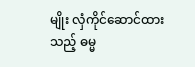မျိုး လှံကိုင်ဆောင်ထားသည့် ဓမ္မ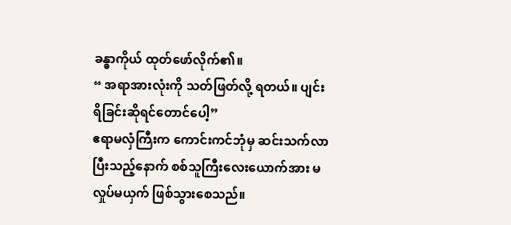ခန္ဓာကိုယ် ထုတ်ဖော်လိုက်၏။
“ အရာအားလုံးကို သတ်ဖြတ်လို့ ရတယ်။ ပျင်းရိခြင်းဆိုရင်တောင်ပေါ့”
ဧရာမလှံကြီးက ကောင်းကင်ဘုံမှ ဆင်းသက်လာပြီးသည့်နောက် စစ်သူကြီးလေးယောက်အား မလှုပ်မယှက် ဖြစ်သွားစေသည်။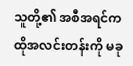သူတို့၏ အစီအရင်က ထိုအလင်းတန်းကို မခု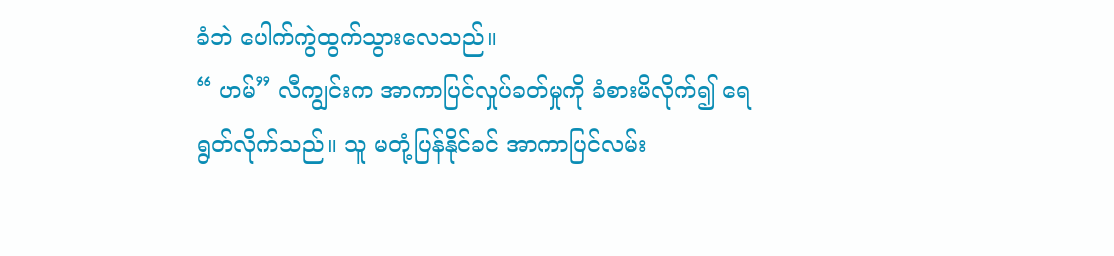ခံဘဲ ပေါက်ကွဲထွက်သွားလေသည်။
“ ဟမ်” လီကျွင်းက အာကာပြင်လှုပ်ခတ်မှုကို ခံစားမိလိုက်၍ ရေရွတ်လိုက်သည်။ သူ မတုံ့ပြန်နိုင်ခင် အာကာပြင်လမ်း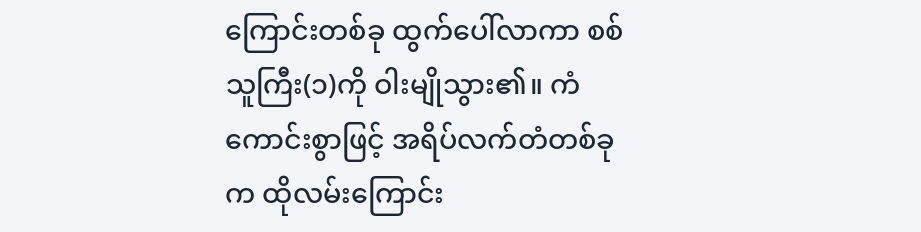ကြောင်းတစ်ခု ထွက်ပေါ်လာကာ စစ်သူကြီး(၁)ကို ဝါးမျိုသွား၏။ ကံကောင်းစွာဖြင့် အရိပ်လက်တံတစ်ခုက ထိုလမ်းကြောင်း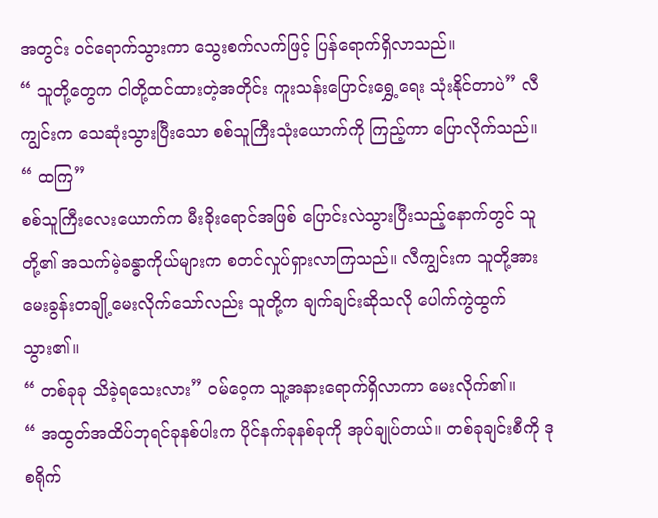အတွင်း ဝင်ရောက်သွားကာ သွေးစက်လက်ဖြင့် ပြန်ရောက်ရှိလာသည်။
“ သူတို့တွေက ငါတို့ထင်ထားတဲ့အတိုင်း ကူးသန်းပြောင်းရွှေ့ရေး သုံးနိုင်တာပဲ” လီကျွင်းက သေဆုံးသွားပြီးသော စစ်သူကြီးသုံးယောက်ကို ကြည့်ကာ ပြောလိုက်သည်။
“ ထကြ”
စစ်သူကြီးလေးယောက်က မီးခိုးရောင်အဖြစ် ပြောင်းလဲသွားပြီးသည့်နောက်တွင် သူတို့၏ အသက်မဲ့ခန္ဓာကိုယ်များက စတင်လှုပ်ရှားလာကြသည်။ လီကျွင်းက သူတို့အား မေးခွန်းတချို့မေးလိုက်သော်လည်း သူတို့က ချက်ချင်းဆိုသလို ပေါက်ကွဲထွက်သွား၏။
“ တစ်ခုခု သိခဲ့ရသေးလား” ဝမ်ဝေ့က သူ့အနားရောက်ရှိလာကာ မေးလိုက်၏။
“ အထွတ်အထိပ်ဘုရင်ခုနစ်ပါးက ပိုင်နက်ခုနစ်ခုကို အုပ်ချုပ်တယ်။ တစ်ခုချင်းစီကို ဒုစရိုက်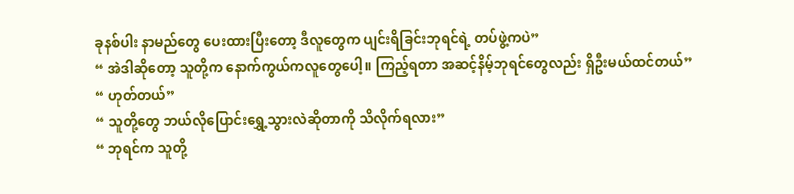ခုနစ်ပါး နာမည်တွေ ပေးထားပြီးတော့ ဒီလူတွေက ပျင်းရိခြင်းဘုရင်ရဲ့ တပ်ဖွဲ့ကပဲ”
“ အဲဒါဆိုတော့ သူတို့က နောက်ကွယ်ကလူတွေပေါ့။ ကြည့်ရတာ အဆင့်နိမ့်ဘုရင်တွေလည်း ရှိဦးမယ်ထင်တယ်”
“ ဟုတ်တယ်”
“ သူတို့တွေ ဘယ်လိုပြောင်းရွှေ့သွားလဲဆိုတာကို သိလိုက်ရလား”
“ ဘုရင်က သူတို့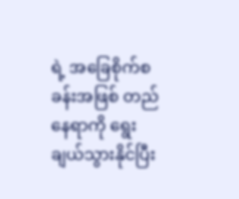ရဲ့ အခြေစိုက်စခန်းအဖြစ် တည်နေရာကို ရွေးချယ်သွားနိုင်ပြီး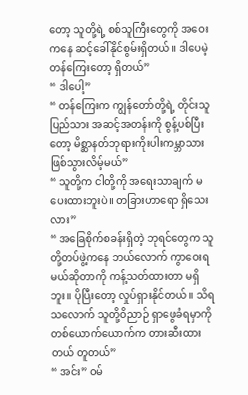တော့ သူတို့ရဲ့ စစ်သူကြီးတွေကို အဝေးကနေ ဆင့်ခေါ်နိုင်စွမ်းရှိတယ်။ ဒါပေမဲ့ တန်ကြေးတော့ ရှိတယ်”
“ ဒါပေါ့”
“ တန်ကြေးက ကျွန်တော်တို့ရဲ့ တိုင်းသူပြည်သား အဆင့်အတန်းကို စွန့်ပစ်ပြီးတော့ မိစ္ဆာနတ်ဘုရားကိုးပါးကမ္ဘာသား ဖြစ်သွားလိမ့်မယ်”
“ သူတို့က ငါတို့ကို အရေးသာချက် မပေးထားဘူးပဲ။ တခြားဟာရော ရှိသေးလား”
“ အခြေစိုက်စခန်းရှိတဲ့ ဘုရင်တွေက သူတို့တပ်ဖွဲ့ကနေ ဘယ်လောက် ကွာဝေးရမယ်ဆိုတာကို ကန့်သတ်ထားတာ မရှိဘူး။ ပိုပြီးတော့ လှုပ်ရှားနိုင်တယ်။ သိရသလောက် သူတို့ဝိညာဉ် ရှာဖွေခံရမှာကို တစ်ယောက်ယောက်က တားဆီးထားတယ် တူတယ်”
“ အင်း” ဝမ်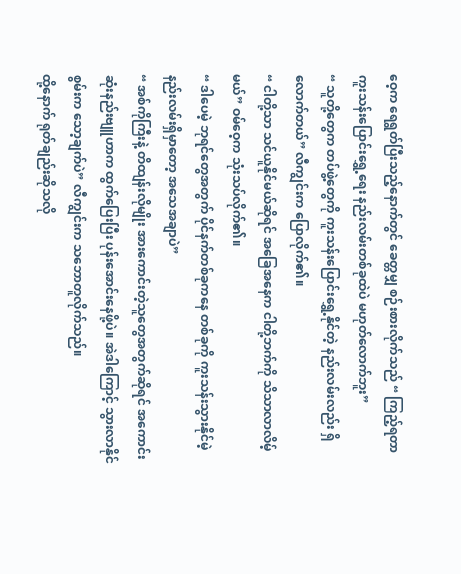ဝေ့က ရေရွတ်ပြီးသည့်နောက်တွင် ခေတ္တမျှ စဉ်းစားလိုက်သည် “ ကြည့်ရတာ ကူးသန်းပြောင်းရွှေ့ရေး နည်းလမ်းတစ်ခုထဲပဲ မဟုတ်လောက်ဘူး”
“ သူတို့တွေက တပ်ဖွဲ့တွေကို ကူးသန်းပြောင်းရွှေ့နိုင်တဲ့ နည်းလမ်းလည်း ရှိလောက်တယ်” လီကျွင်းက ပြောလိုက်၏။
“ ငါတို့သာ သင်ယူနိုင်မယ်ဆိုရင် အခြေအနေက ငါတို့ဘက်ကို သိသာလာလိမ့်မယ်” ဝမ်ဝေ့က သုံးသပ်လိုက်၏။
“ ဒါပေမဲ့ ဘုရင်တွေအတွက် ပိုင်နက်တစ်ခုကနေ တစ်ခုကို ကူးသန်းသွားနိုင်မဲ့ နည်းလမ်းရှိမှာတော့ အသေအချာပဲ”
“ အစ်ကိုကြီးနဲ့ တိထျန်းလိုမျိုး အားကောင်းတဲ့သူတွေအတွက်ဆိုရင် အကောင်းဆုံးနည်းဗျူဟာက ထွက်ပြေးပြီး ပုန်းအောင်းနေဖို့ပဲ။ အဲဒါကြောင့် သွားလာနိုင်စွမ်းက သော့ချက်ပဲ” လီကျွင်းက သဘောတူလိုက်သည်။
ထို့နောက် ရုတ်ချည်းဆိုသလို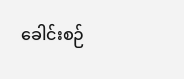ခေါင်းစဉ်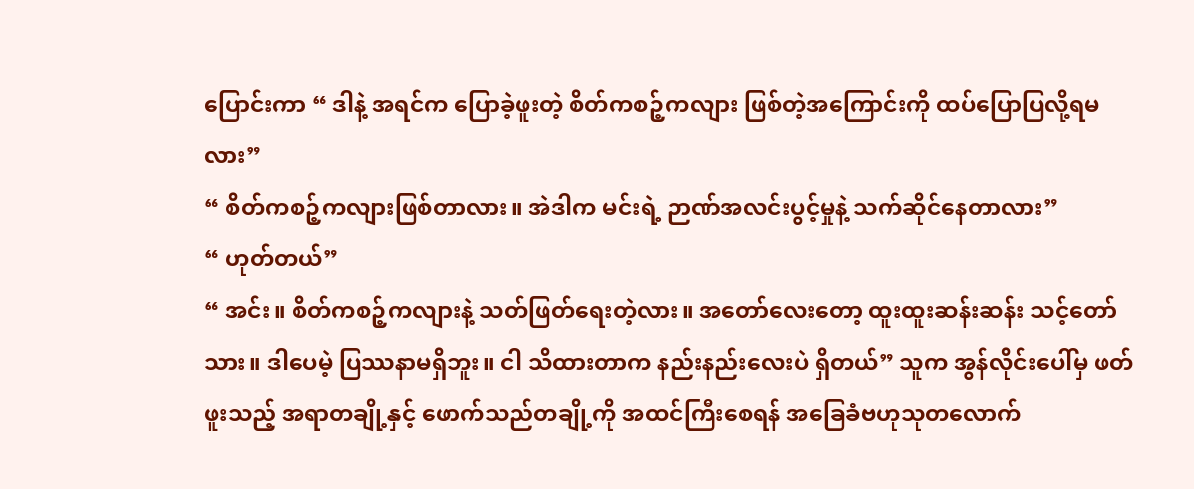ပြောင်းကာ “ ဒါနဲ့ အရင်က ပြောခဲ့ဖူးတဲ့ စိတ်ကစဉ့်ကလျား ဖြစ်တဲ့အကြောင်းကို ထပ်ပြောပြလို့ရမလား”
“ စိတ်ကစဉ့်ကလျားဖြစ်တာလား။ အဲဒါက မင်းရဲ့ ဉာဏ်အလင်းပွင့်မှုနဲ့ သက်ဆိုင်နေတာလား”
“ ဟုတ်တယ်”
“ အင်း။ စိတ်ကစဉ့်ကလျားနဲ့ သတ်ဖြတ်ရေးတဲ့လား။ အတော်လေးတော့ ထူးထူးဆန်းဆန်း သင့်တော်သား။ ဒါပေမဲ့ ပြဿနာမရှိဘူး။ ငါ သိထားတာက နည်းနည်းလေးပဲ ရှိတယ်” သူက အွန်လိုင်းပေါ်မှ ဖတ်ဖူးသည့် အရာတချို့နှင့် ဖောက်သည်တချို့ကို အထင်ကြီးစေရန် အခြေခံဗဟုသုတလောက်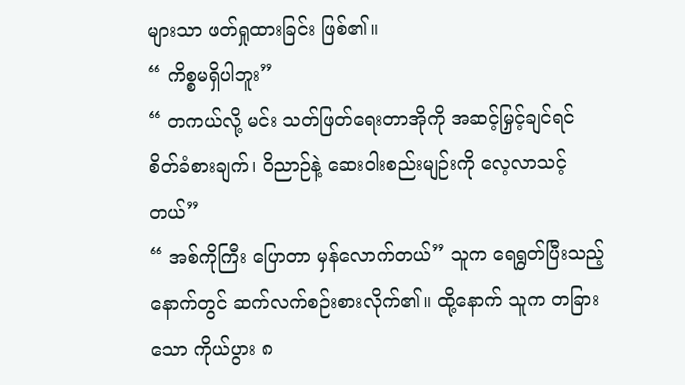များသာ ဖတ်ရှုထားခြင်း ဖြစ်၏။
“ ကိစ္စမရှိပါဘူး”
“ တကယ်လို့ မင်း သတ်ဖြတ်ရေးတာအိုကို အဆင့်မြှင့်ချင်ရင် စိတ်ခံစားချက်၊ ဝိညာဉ်နဲ့ ဆေးဝါးစည်းမျဉ်းကို လေ့လာသင့်တယ်”
“ အစ်ကိုကြီး ပြောတာ မှန်လောက်တယ်” သူက ရေရွတ်ပြီးသည့်နောက်တွင် ဆက်လက်စဉ်းစားလိုက်၏။ ထို့နောက် သူက တခြားသော ကိုယ်ပွား ၈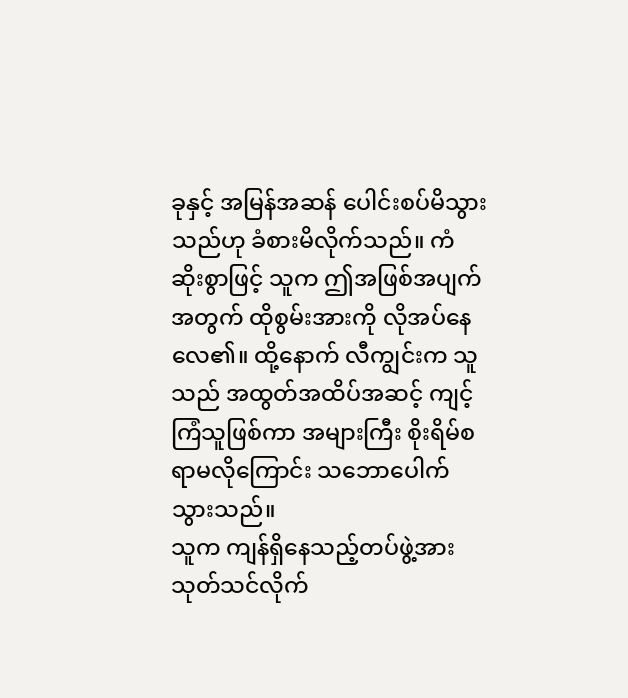ခုနှင့် အမြန်အဆန် ပေါင်းစပ်မိသွားသည်ဟု ခံစားမိလိုက်သည်။ ကံဆိုးစွာဖြင့် သူက ဤအဖြစ်အပျက်အတွက် ထိုစွမ်းအားကို လိုအပ်နေလေ၏။ ထို့နောက် လီကျွင်းက သူသည် အထွတ်အထိပ်အဆင့် ကျင့်ကြံသူဖြစ်ကာ အများကြီး စိုးရိမ်စရာမလိုကြောင်း သဘောပေါက်သွားသည်။
သူက ကျန်ရှိနေသည့်တပ်ဖွဲ့အား သုတ်သင်လိုက်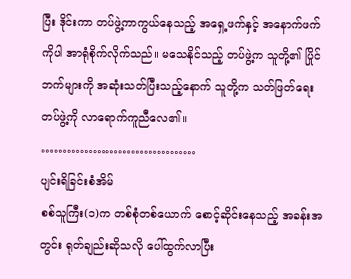ပြီး ဒိုင်းကာ တပ်ဖွဲ့ကာကွယ်နေသည့် အရှေ့ဖက်နှင့် အနောက်ဖက်ကိုပါ အာရုံစိုက်လိုက်သည်။ မသေနိုင်သည့် တပ်ဖွဲ့က သူတို့၏ ပြိုင်ဘက်များကို အဆုံးသတ်ပြီးသည့်နောက် သူတို့က သတ်ဖြတ်ရေး တပ်ဖွဲ့ကို လာရောက်ကူညီလေ၏။
………………………………
ပျင်းရိခြင်းစံအိမ်
စစ်သူကြီး(၁)က တစ်စုံတစ်ယောက် စောင့်ဆိုင်းနေသည့် အခန်းအတွင်း ရုတ်ချည်းဆိုသလို ပေါ်ထွက်လာပြီး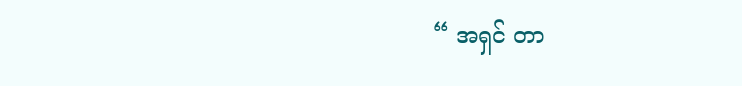“ အရှင် တာ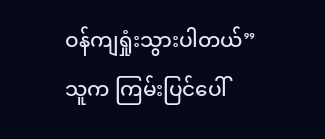ဝန်ကျရှုံးသွားပါတယ်”
သူက ကြမ်းပြင်ပေါ်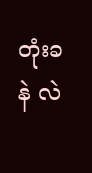တုံးခနဲ လဲ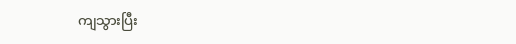ကျသွားပြီး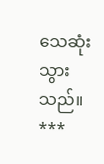သေဆုံးသွားသည်။
***